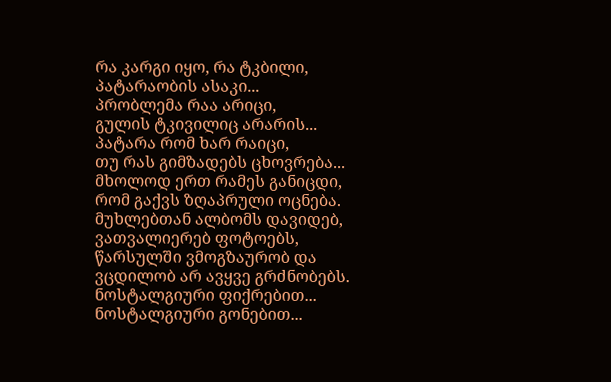რა კარგი იყო, რა ტკბილი,
პატარაობის ასაკი...
პრობლემა რაა არიცი,
გულის ტკივილიც არარის...
პატარა რომ ხარ რაიცი,
თუ რას გიმზადებს ცხოვრება...
მხოლოდ ერთ რამეს განიცდი,
რომ გაქვს ზღაპრული ოცნება.
მუხლებთან ალბომს დავიდებ,
ვათვალიერებ ფოტოებს,
წარსულში ვმოგზაურობ და
ვცდილობ არ ავყვე გრძნობებს.
ნოსტალგიური ფიქრებით...
ნოსტალგიური გონებით...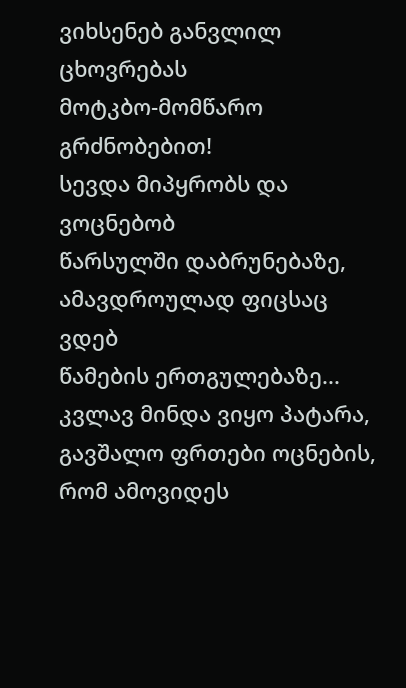ვიხსენებ განვლილ ცხოვრებას
მოტკბო-მომწარო გრძნობებით!
სევდა მიპყრობს და ვოცნებობ
წარსულში დაბრუნებაზე,
ამავდროულად ფიცსაც ვდებ
წამების ერთგულებაზე...
კვლავ მინდა ვიყო პატარა,
გავშალო ფრთები ოცნების,
რომ ამოვიდეს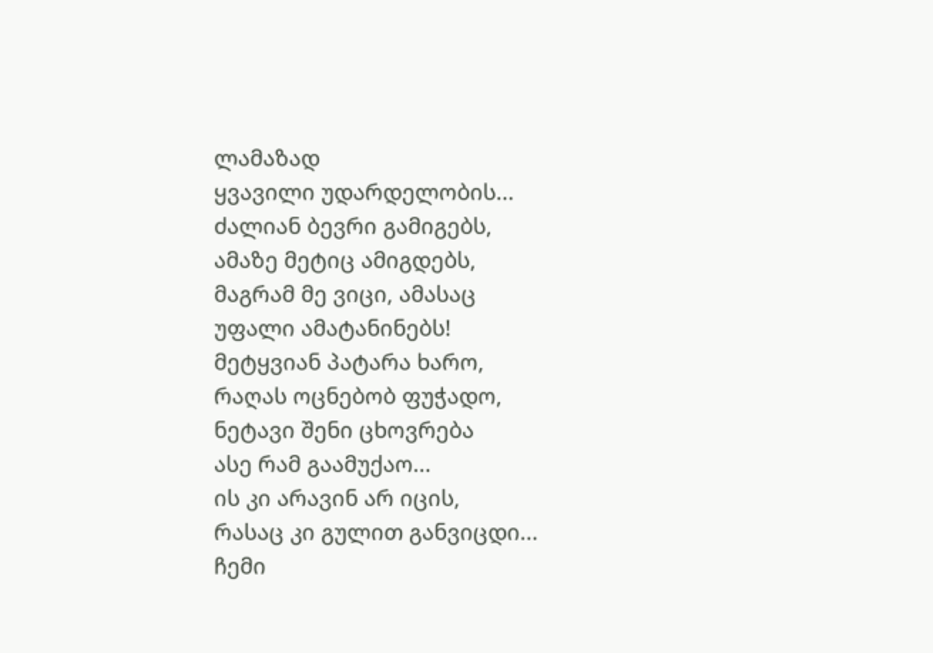ლამაზად
ყვავილი უდარდელობის...
ძალიან ბევრი გამიგებს,
ამაზე მეტიც ამიგდებს,
მაგრამ მე ვიცი, ამასაც
უფალი ამატანინებს!
მეტყვიან პატარა ხარო,
რაღას ოცნებობ ფუჭადო,
ნეტავი შენი ცხოვრება
ასე რამ გაამუქაო...
ის კი არავინ არ იცის,
რასაც კი გულით განვიცდი...
ჩემი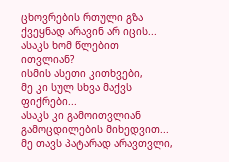ცხოვრების რთული გზა
ქვეყნად არავინ არ იცის...
ასაკს ხომ წლებით ითვლიან?
ისმის ასეთი კითხვები,
მე კი სულ სხვა მაქვს ფიქრები...
ასაკს კი გამოითვლიან
გამოცდილების მიხედვით...
მე თავს პატარად არავთვლი,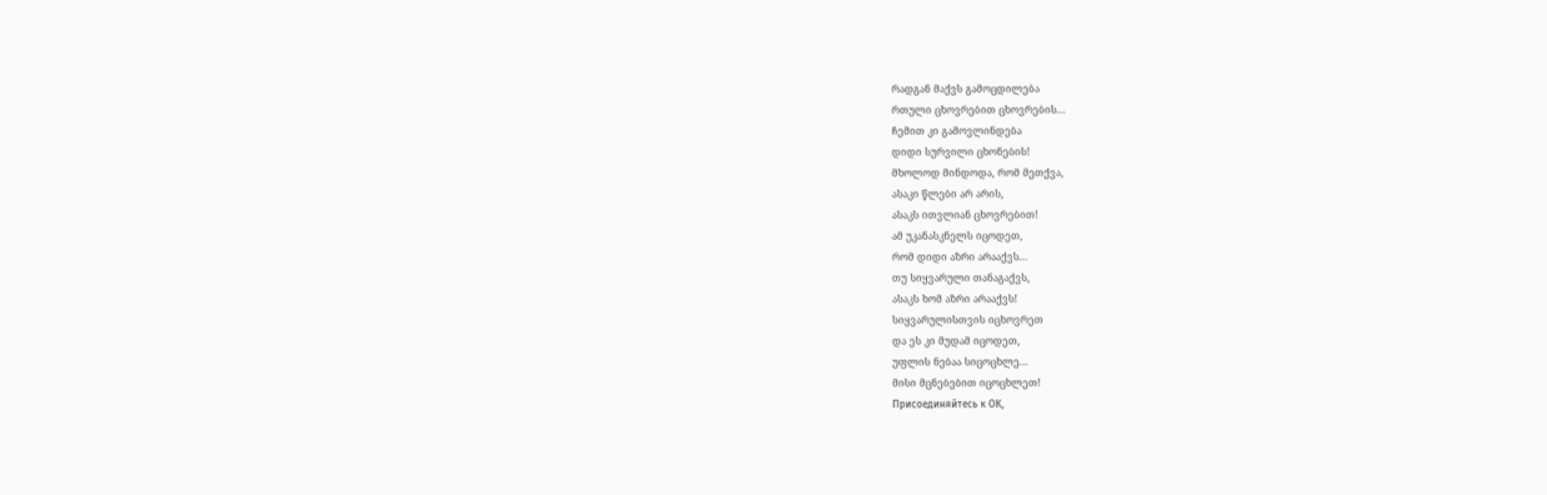რადგან მაქვს გამოცდილება
რთული ცხოვრებით ცხოვრების...
ჩემით კი გამოვლინდება
დიდი სურვილი ცხონების!
მხოლოდ მინდოდა, რომ მეთქვა,
ასაკი წლები არ არის,
ასაკს ითვლიან ცხოვრებით!
ამ უკანასკნელს იცოდეთ,
რომ დიდი აზრი არააქვს...
თუ სიყვარული თანაგაქვს,
ასაკს ხომ აზრი არააქვს!
სიყვარულისთვის იცხოვრეთ
და ეს კი მუდამ იცოდეთ,
უფლის ნებაა სიცოცხლე...
მისი მცნებებით იცოცხლეთ!
Присоединяйтесь к ОК,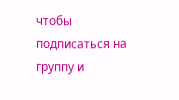чтобы подписаться на группу и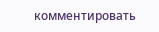комментировать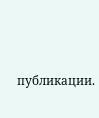публикации.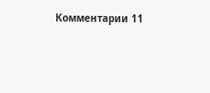Комментарии 11